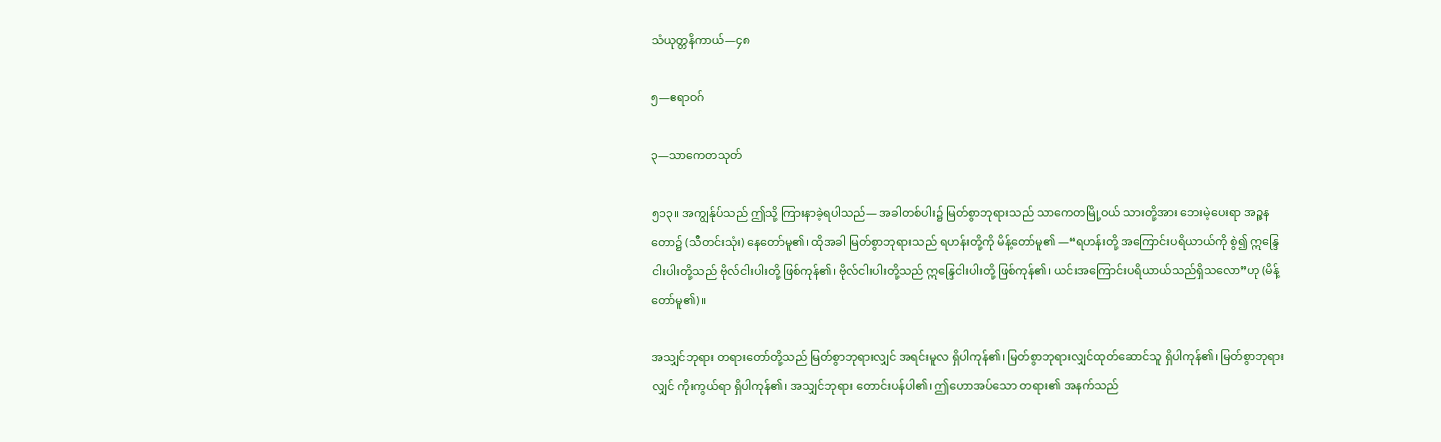သံယုတ္တနိကာယ်—၄၈

၅—ဧရာဝဂ်

၃—သာကေတသုတ်

၅၁၃။ အကျွန်ုပ်သည် ဤသို့ ကြားနာခဲ့ရပါသည်— အခါတစ်ပါး၌ မြတ်စွာဘုရားသည် သာကေတမြို့ဝယ် သားတို့အား ဘေးမဲ့ပေးရာ အဉ္ဇနတော၌ (သီတင်းသုံး) နေတော်မူ၏၊ ထိုအခါ မြတ်စွာဘုရားသည် ရဟန်းတို့ကို မိန့်တော်မူ၏ —“ရဟန်းတို့ အကြောင်းပရိယာယ်ကို စွဲ၍ ဣန္ဒြေငါးပါးတို့သည် ဗိုလ်ငါးပါးတို့ ဖြစ်ကုန်၏၊ ဗိုလ်ငါးပါးတို့သည် ဣန္ဒြေငါးပါးတို့ ဖြစ်ကုန်၏၊ ယင်းအကြောင်းပရိယာယ်သည်ရှိသလော”ဟု (မိန့်တော်မူ၏)။

အသျှင်ဘုရား တရားတော်တို့သည် မြတ်စွာဘုရားလျှင် အရင်းမူလ ရှိပါကုန်၏၊ မြတ်စွာဘုရားလျှင်ထုတ်ဆောင်သူ ရှိပါကုန်၏၊ မြတ်စွာဘုရားလျှင် ကိုးကွယ်ရာ ရှိပါကုန်၏၊ အသျှင်ဘုရား တောင်းပန်ပါ၏၊ ဤဟောအပ်သော တရား၏ အနက်သည်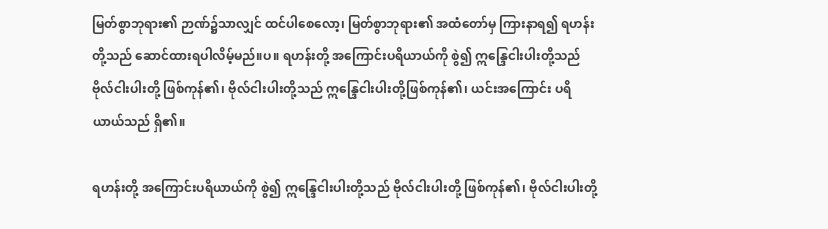မြတ်စွာဘုရား၏ ဉာဏ်၌သာလျှင် ထင်ပါစေလော့၊ မြတ်စွာဘုရား၏ အထံတော်မှ ကြားနာရ၍ ရဟန်းတို့သည် ဆောင်ထားရပါလိမ့်မည်။ပ။ ရဟန်းတို့ အကြောင်းပရိယာယ်ကို စွဲ၍ ဣန္ဒြေငါးပါးတို့သည် ဗိုလ်ငါးပါးတို့ ဖြစ်ကုန်၏၊ ဗိုလ်ငါးပါးတို့သည် ဣန္ဒြေငါးပါးတို့ဖြစ်ကုန်၏၊ ယင်းအကြောင်း ပရိယာယ်သည် ရှိ၏။

ရဟန်းတို့ အကြောင်းပရိယာယ်ကို စွဲ၍ ဣန္ဒြေငါးပါးတို့သည် ဗိုလ်ငါးပါးတို့ ဖြစ်ကုန်၏၊ ဗိုလ်ငါးပါးတို့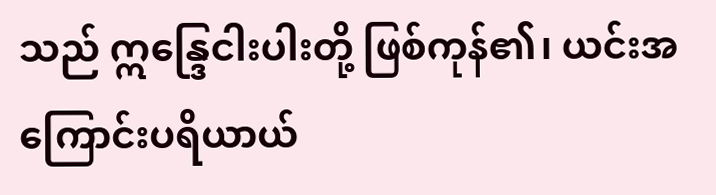သည် ဣန္ဒြေငါးပါးတို့ ဖြစ်ကုန်၏၊ ယင်းအကြောင်းပရိယာယ်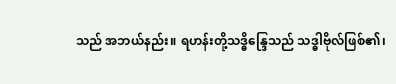သည် အဘယ်နည်း။ ရဟန်းတို့သဒ္ဓိန္ဒြေသည် သဒ္ဓါဗိုလ်ဖြစ်၏၊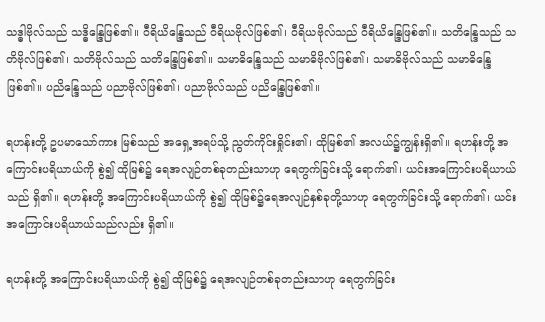သဒ္ဓါဗိုလ်သည် သဒ္ဓိန္ဒြေဖြစ်၏။ ဝီရိယိန္ဒြေသည် ဝီရိယဗိုလ်ဖြစ်၏၊ ဝီရိယဗိုလ်သည် ဝီရိယိန္ဒြေဖြစ်၏။ သတိန္ဒြေသည် သတိဗိုလ်ဖြစ်၏၊ သတိဗိုလ်သည် သတိန္ဒြေဖြစ်၏။ သမာဓိန္ဒြေသည် သမာဓိဗိုလ်ဖြစ်၏၊ သမာဓိဗိုလ်သည် သမာဓိန္ဒြေဖြစ်၏။ ပညိန္ဒြေသည် ပညာဗိုလ်ဖြစ်၏၊ ပညာဗိုလ်သည် ပညိန္ဒြေဖြစ်၏။

ရဟန်းတို့ ဥပမာသော်ကား မြစ်သည် အရှေ့အရပ်သို့ ညွတ်ကိုင်းရှိုင်း၏၊ ထိုမြစ်၏ အလယ်၌ကျွန်းရှိ၏။ ရဟန်းတို့ အကြောင်းပရိယာယ်ကို စွဲ၍ ထိုမြစ်၌ ရေအလျဉ်တစ်ခုတည်းသာဟု ရေတွက်ခြင်းသို့ ရောက်၏၊ ယင်းအကြောင်းပရိယာယ်သည် ရှိ၏။ ရဟန်းတို့ အကြောင်းပရိယာယ်ကို စွဲ၍ ထိုမြစ်၌ရေအလျဉ်နှစ်ခုတို့သာဟု ရေတွက်ခြင်းသို့ ရောက်၏၊ ယင်းအကြောင်းပရိယာယ်သည်လည်း ရှိ၏။

ရဟန်းတို့ အကြောင်းပရိယာယ်ကို စွဲ၍ ထိုမြစ်၌ ရေအလျဉ်တစ်ခုတည်းသာဟု ရေတွက်ခြင်း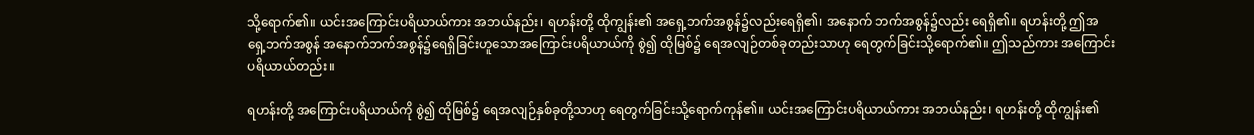သို့ရောက်၏။ ယင်းအကြောင်းပရိယာယ်ကား အဘယ်နည်း၊ ရဟန်းတို့ ထိုကျွန်း၏ အရှေ့ဘက်အစွန်၌လည်းရေရှိ၏၊ အနောက် ဘက်အစွန်၌လည်း ရေရှိ၏။ ရဟန်းတို့ ဤအရှေ့ဘက်အစွန် အနောက်ဘက်အစွန်၌ရေရှိခြင်းဟူသောအကြောင်းပရိယာယ်ကို စွဲ၍ ထိုမြစ်၌ ရေအလျဉ်တစ်ခုတည်းသာဟု ရေတွက်ခြင်းသို့ရောက်၏။ ဤသည်ကား အကြောင်းပရိယာယ်တည်း။

ရဟန်းတို့ အကြောင်းပရိယာယ်ကို စွဲ၍ ထိုမြစ်၌ ရေအလျဉ်နှစ်ခုတို့သာဟု ရေတွက်ခြင်းသို့ရောက်ကုန်၏။ ယင်းအကြောင်းပရိယာယ်ကား အဘယ်နည်း၊ ရဟန်းတို့ ထိုကျွန်း၏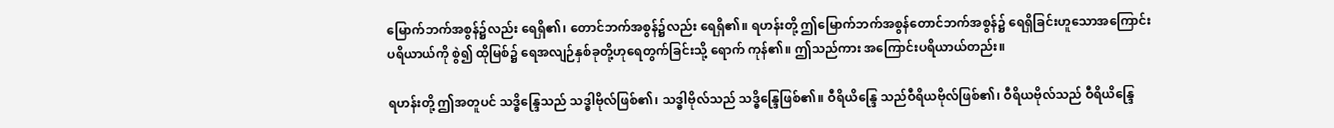မြောက်ဘက်အစွန်၌လည်း ရေရှိ၏၊ တောင်ဘက်အစွန်၌လည်း ရေရှိ၏။ ရဟန်းတို့ ဤမြောက်ဘက်အစွန်တောင်ဘက်အစွန်၌ ရေရှိခြင်းဟူသောအကြောင်းပရိယာယ်ကို စွဲ၍ ထိုမြစ်၌ ရေအလျဉ်နှစ်ခုတို့ဟုရေတွက်ခြင်းသို့ ရောက် ကုန်၏။ ဤသည်ကား အကြောင်းပရိယာယ်တည်း။

ရဟန်းတို့ ဤအတူပင် သဒ္ဓိန္ဒြေသည် သဒ္ဓါဗိုလ်ဖြစ်၏၊ သဒ္ဓါဗိုလ်သည် သဒ္ဓိန္ဒြေဖြစ်၏။ ဝီရိယိန္ဒြေ သည်ဝီရိယဗိုလ်ဖြစ်၏၊ ဝီရိယဗိုလ်သည် ဝီရိယိန္ဒြေ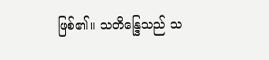ဖြစ်၏။ သတိန္ဒြေသည် သ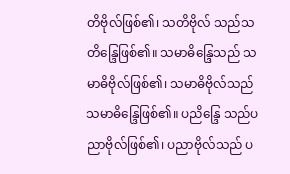တိဗိုလ်ဖြစ်၏၊ သတိဗိုလ် သည်သတိန္ဒြေဖြစ်၏။ သမာဓိန္ဒြေသည် သမာဓိဗိုလ်ဖြစ်၏၊ သမာဓိဗိုလ်သည် သမာဓိန္ဒြေဖြစ်၏။ ပညိန္ဒြေ သည်ပညာဗိုလ်ဖြစ်၏၊ ပညာဗိုလ်သည် ပ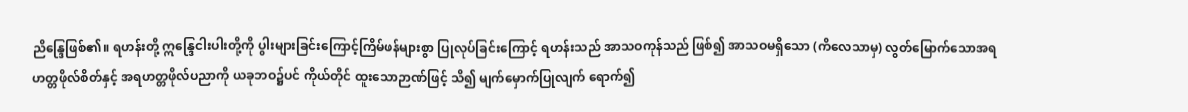ညိန္ဒြေဖြစ်၏။ ရဟန်းတို့ ဣန္ဒြေငါးပါးတို့ကို ပွါးများခြင်းကြောင့်ကြိမ်ဖန်များစွာ ပြုလုပ်ခြင်းကြောင့် ရဟန်းသည် အာသဝကုန်သည် ဖြစ်၍ အာသဝမရှိသော (ကိလေသာမှ) လွတ်မြောက်သောအရဟတ္တဖိုလ်စိတ်နှင့် အရဟတ္တဖိုလ်ပညာကို ယခုဘဝ၌ပင် ကိုယ်တိုင် ထူးသောဉာဏ်ဖြင့် သိ၍ မျက်မှောက်ပြုလျက် ရောက်၍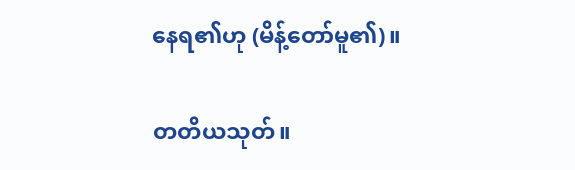နေရ၏ဟု (မိန့်တော်မူ၏)။

တတိယသုတ်။